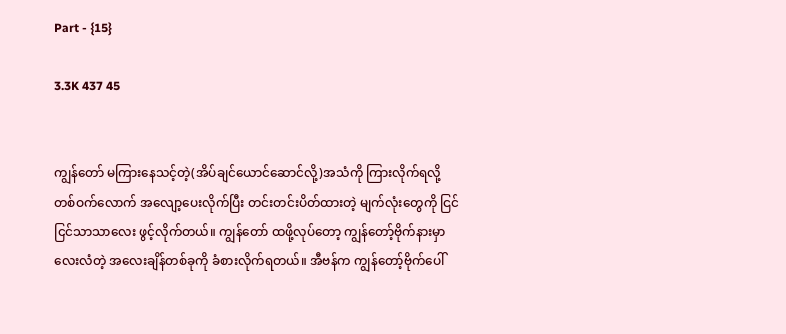Part - {15}

3.3K 437 45


ကျွန်တော် မကြားနေသင့်တဲ့(အိပ်ချင်ယောင်ဆောင်လို့)အသံကို ကြားလိုက်ရလို့ တစ်ဝက်လောက် အလျော့ပေးလိုက်ပြီး တင်းတင်းပိတ်ထားတဲ့ မျက်လုံးတွေကို ငြင်ငြင်သာသာလေး ဖွင့်လိုက်တယ်။ ကျွန်တော် ထဖို့လုပ်တော့ ကျွန်တော့်ဗိုက်နားမှာ လေးလံတဲ့ အလေးချိန်တစ်ခုကို ခံစားလိုက်ရတယ်။ အီဗန်က ကျွန်တော့်ဗိုက်ပေါ်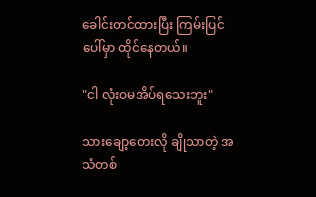ခေါင်းတင်ထားပြီး ကြမ်းပြင်ပေါ်မှာ ထိုင်နေတယ်။

"ငါ လုံးဝမအိပ်ရသေးဘူး"

သားချော့တေးလို ချိုသာတဲ့ အသံတစ်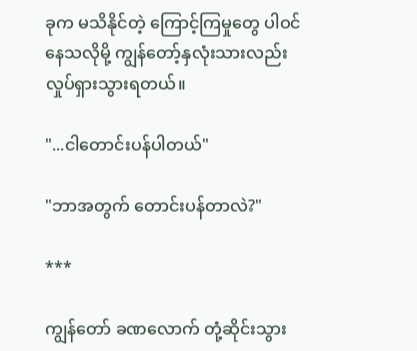ခုက မသိနိုင်တဲ့ ကြောင့်ကြ‌မှုတွေ ပါဝင်နေသလိုမို့ ကျွန်တော့်နှလုံးသားလည်း လှုပ်ရှားသွားရတယ်။

"...ငါတောင်းပန်ပါတယ်"

"ဘာအတွက် တောင်းပန်တာလဲ?"

***

ကျွန်တော် ခဏလောက် တုံ့ဆိုင်းသွား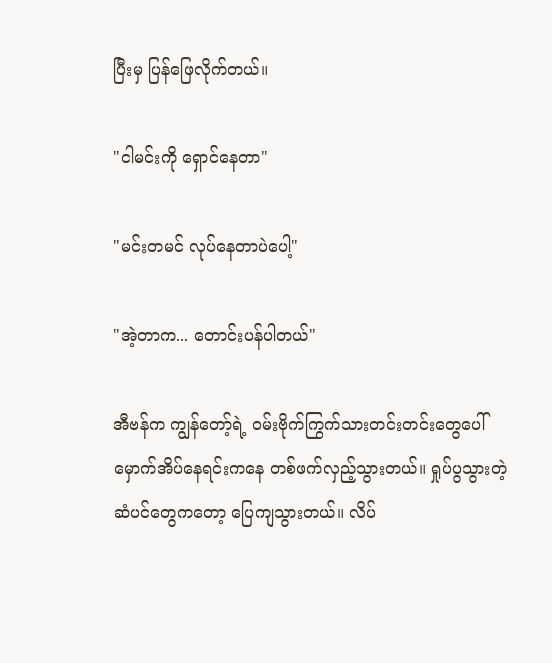ပြီးမှ ပြန်ဖြေလိုက်တယ်။

"ငါမင်းကို ရှောင်နေတာ"

"မင်းတမင် လုပ်နေတာပဲပေါ့"

"အဲ့တာက... တောင်းပန်ပါတယ်"

အီဗန်က ကျွန်တော့်ရဲ့ ဝမ်းဗိုက်ကြွက်သားတင်းတင်းတွေပေါ် မှောက်အိပ်နေရင်းကနေ တစ်ဖက်လှည့်သွားတယ်။ ရှုပ်ပွသွားတဲ့ ဆံပင်တွေကတော့ ပြေကျသွားတယ်။ လိပ်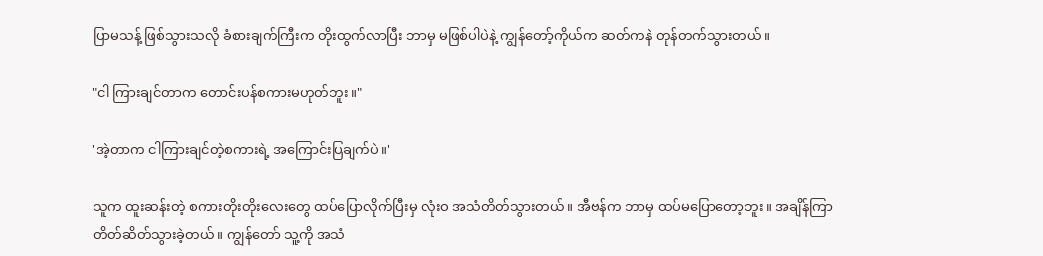ပြာမသန့် ဖြစ်သွားသလို ခံစားချက်ကြီးက တိုးထွက်လာပြီး ဘာမှ ‌မဖြစ်ပါပဲနဲ့ ကျွန်တော့်ကိုယ်က ဆတ်ကနဲ တုန်တက်သွားတယ်။

"ငါ ကြားချင်တာက တောင်းပန်စကားမဟုတ်ဘူး။"

'အဲ့တာက ငါကြားချင်တဲ့စကားရဲ့ အကြောင်းပြချက်ပဲ။'

သူက ထူးဆန်းတဲ့ စကားတိုးတိုးလေးတွေ ထပ်ပြောလိုက်ပြီးမှ လုံးဝ အသံတိတ်သွားတယ်။ အီဗန်က ဘာမှ ထပ်မပြောတော့ဘူး။ အချိန်ကြာ တိတ်ဆိတ်သွားခဲ့တယ်။ ကျွန်တော် သူ့ကို အသံ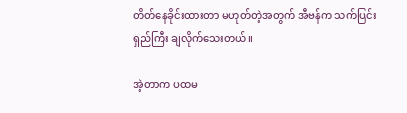တိတ်နေခိုင်းထားတာ မဟုတ်တဲ့အတွက် အီဗန်က သက်ပြင်းရှည်ကြီး ချလိုက်သေးတယ်။

အဲ့တာက ပထမ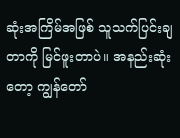ဆုံးအကြိမ်အဖြစ် သူသက်ပြင်းချတာကို မြင်ဖူးတာပဲ။ အနည်းဆုံးတော့ ကျွန်တော်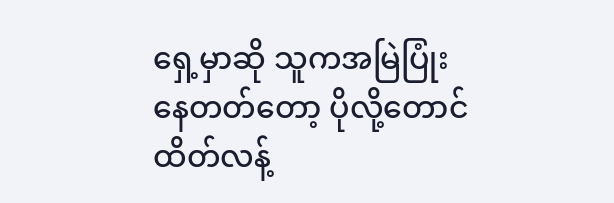ရှေ့မှာဆို သူကအမြဲပြုံးနေတတ်တော့ ပိုလို့တောင် ထိတ်လန့်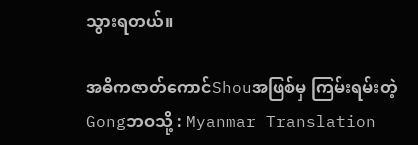သွားရတယ်။

အဓိကဇာတ်ကောင်Shouအဖြစ်မှ ကြမ်းရမ်းတဲ့Gongဘဝသို့ : Myanmar Translation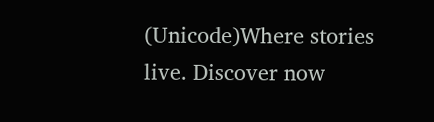(Unicode)Where stories live. Discover now